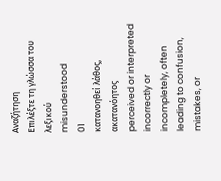Αναζήτηση
Επιλέξτε τη γλώσσα του λεξικού
misunderstood
01
κατανοηθεί λάθος, ακατανόητος
perceived or interpreted incorrectly or incompletely, often leading to confusion, mistakes, or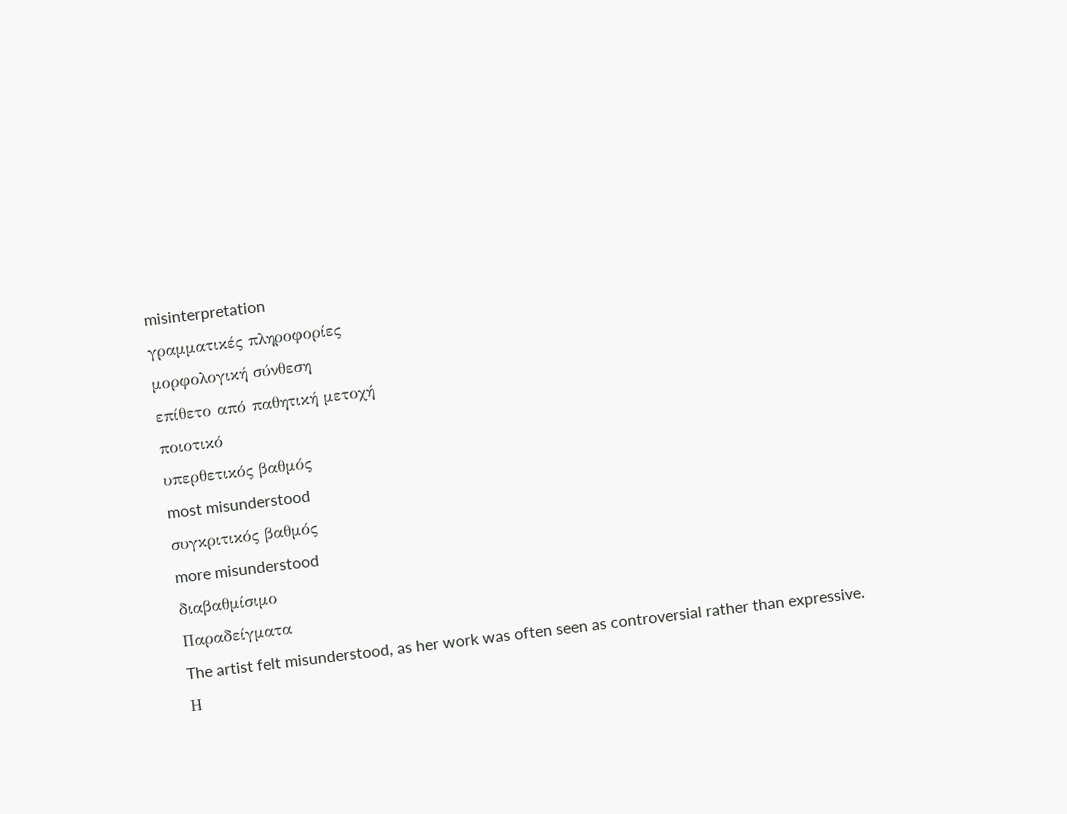misinterpretation
γραμματικές πληροφορίες
μορφολογική σύνθεση
επίθετο από παθητική μετοχή
ποιοτικό
υπερθετικός βαθμός
most misunderstood
συγκριτικός βαθμός
more misunderstood
διαβαθμίσιμο
Παραδείγματα
The artist felt misunderstood, as her work was often seen as controversial rather than expressive.
Η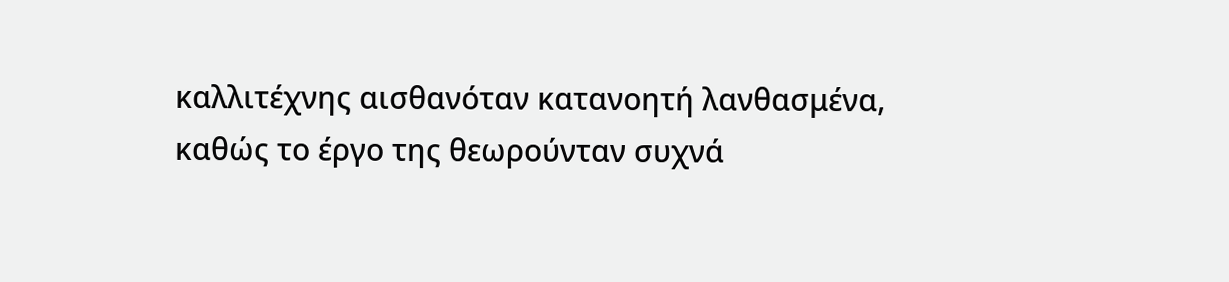καλλιτέχνης αισθανόταν κατανοητή λανθασμένα, καθώς το έργο της θεωρούνταν συχνά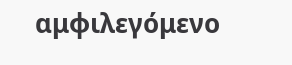αμφιλεγόμενο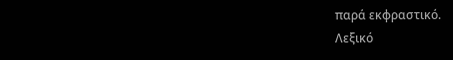παρά εκφραστικό.
Λεξικό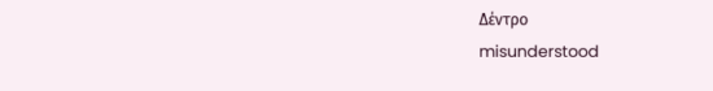Δέντρο
misunderstood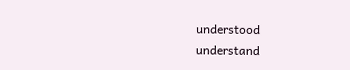understood
understand